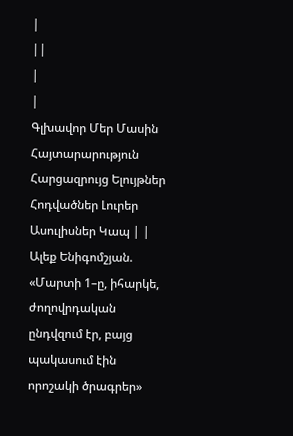|
||
|
|
Գլխավոր Մեր Մասին Հայտարարություն Հարցազրույց Ելույթներ Հոդվածներ Լուրեր Ասուլիսներ Կապ | |
Ալեք Ենիգոմշյան. «Մարտի 1–ը, իհարկե, ժողովրդական ընդվզում էր, բայց պակասում էին որոշակի ծրագրեր»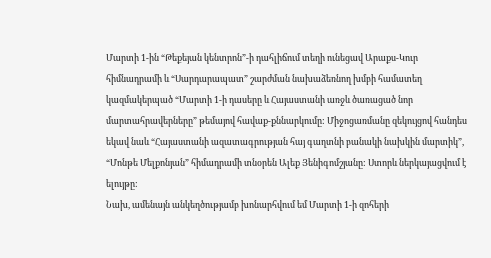Մարտի 1-ին “Թեքեյան կենտրոն”-ի դահլիճում տեղի ունեցավ Արաքս-Կուր հիմնադրամի և “Սարդարապատ” շարժման նախաձեռնող խմբի համատեղ կազմակերպած “Մարտի 1-ի դասերը և Հայաստանի առջև ծառացած նոր մարտահրավերները” թեմայով հավաք-քննարկումը: Միջոցառմանը զեկույցով հանդես եկավ նաև “Հայաստանի ազատագրության հայ գաղտնի բանակի նախկին մարտիկ”, “Մոնթե Մելքոնյան” հիմադրամի տնօրեն Ալեք Յենիգոմշյանը: Ստորև ներկայացվում է ելույթը:
Նախ, ամենայն անկեղծությամբ խոնարհվում եմ Մարտի 1-ի զոհերի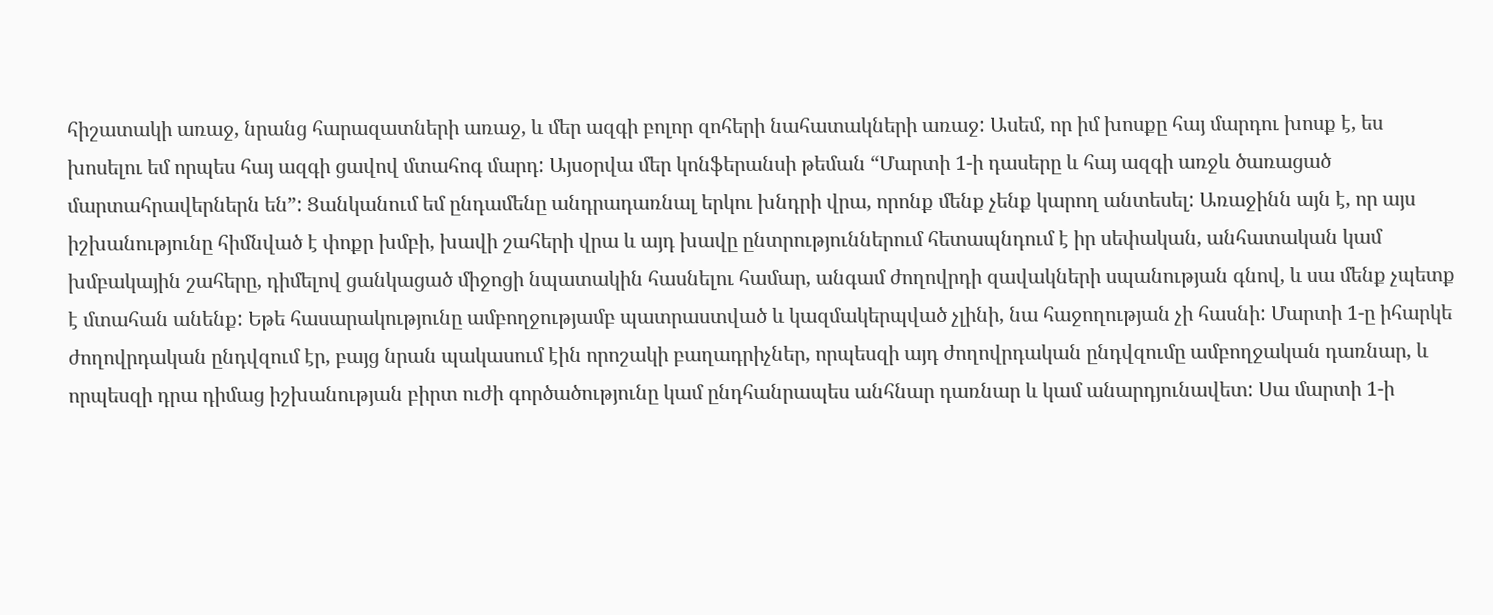հիշատակի առաջ, նրանց հարազատների առաջ, և մեր ազգի բոլոր զոհերի նահատակների առաջ: Ասեմ, որ իմ խոսքը հայ մարդու խոսք է, ես խոսելու եմ որպես հայ ազգի ցավով մտահոգ մարդ: Այսօրվա մեր կոնֆերանսի թեման “Մարտի 1-ի դասերը և հայ ազգի առջև ծառացած մարտահրավերներն են”: Ցանկանում եմ ընդամենը անդրադառնալ երկու խնդրի վրա, որոնք մենք չենք կարող անտեսել: Առաջինն այն է, որ այս իշխանությունը հիմնված է փոքր խմբի, խավի շահերի վրա և այդ խավը ընտրություններում հետապնդում է իր սեփական, անհատական կամ խմբակային շահերը, դիմելով ցանկացած միջոցի նպատակին հասնելու համար, անգամ ժողովրդի զավակների սպանության գնով, և սա մենք չպետք է մտահան անենք: Եթե հասարակությունը ամբողջությամբ պատրաստված և կազմակերպված չլինի, նա հաջողության չի հասնի: Մարտի 1-ը իհարկե ժողովրդական ընդվզում էր, բայց նրան պակասում էին որոշակի բաղադրիչներ, որպեսզի այդ ժողովրդական ընդվզումը ամբողջական դառնար, և որպեսզի դրա դիմաց իշխանության բիրտ ուժի գործածությունը կամ ընդհանրապես անհնար դառնար և կամ անարդյունավետ: Սա մարտի 1-ի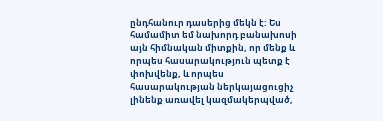ընդհանուր դասերից մեկն է: Ես համամիտ եմ նախորդ բանախոսի այն հիմնական միտքին, որ մենք և որպես հասարակություն պետք է փոխվենք, և որպես հասարակության ներկայացուցիչ լինենք առավել կազմակերպված,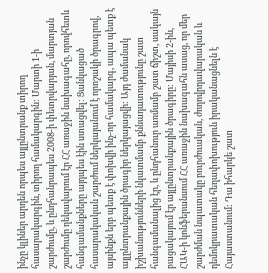ինչը կլիներ արդեն որպես այլընտրանք տիրող հասարակարգին, տիրող համակարգին: Մարտի 1-ի շարժումը, և ընդհանրապես 2008-ի փետրվարյան, մարտյան շարժումը ղեկավարում էր ՀՀ առաջին նախագահը, որովհետև հանգամանքները այդպես էին ստացվել: Ցանկացած հասարակական շարժում ներկայանում է որոշակի ծրագրով, այսինքն երբ պետք է փոխվի ինչ-որ համակարգ, ապա պետք է այլընտրանքային ծրագիր ներկայացվի: Այդ ժամանակ իշխանությունների նկատմամբ քննադատությունը շատ հանգամանալից էր, և ընդհանուր առմամբ շատ ճիշտ, սակայն բացակայում էր այլընտրանքային ծրագիրը: Մայիսի 2-ին, ՀԱԿ-ի կոնֆերանսում ՀՀ առաջին նախագահն ասաց, որ մեր շարժման նպատակը բուրժուական, ժողովրդավարական և դեմոկրատական հեղափոխություն իրականացնելն է Հայաստանում: Դա իհարկե շատ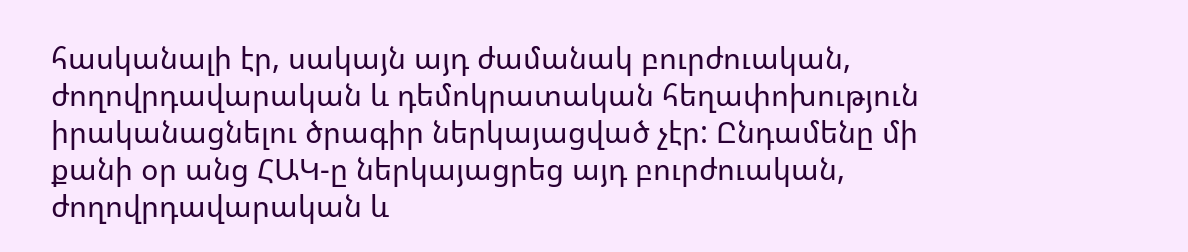հասկանալի էր, սակայն այդ ժամանակ բուրժուական, ժողովրդավարական և դեմոկրատական հեղափոխություն իրականացնելու ծրագիր ներկայացված չէր: Ընդամենը մի քանի օր անց ՀԱԿ-ը ներկայացրեց այդ բուրժուական, ժողովրդավարական և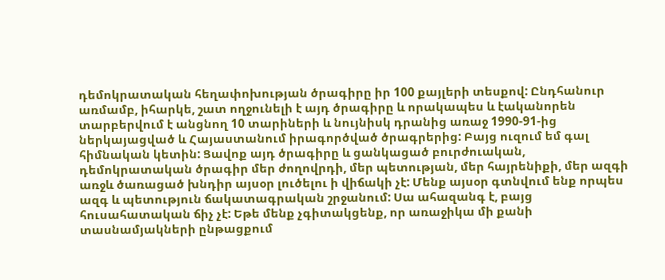դեմոկրատական հեղափոխության ծրագիրը իր 100 քայլերի տեսքով: Ընդհանուր առմամբ, իհարկե, շատ ողջունելի է այդ ծրագիրը և որակապես և էականորեն տարբերվում է անցնող 10 տարիների և նույնիսկ դրանից առաջ 1990-91-ից ներկայացված և Հայաստանում իրագործված ծրագրերից: Բայց ուզում եմ գալ հիմնական կետին: Ցավոք այդ ծրագիրը և ցանկացած բուրժուական, դեմոկրատական ծրագիր մեր ժողովրդի, մեր պետության, մեր հայրենիքի, մեր ազգի առջև ծառացած խնդիր այսօր լուծելու ի վիճակի չէ: Մենք այսօր գտնվում ենք որպես ազգ և պետություն ճակատագրական շրջանում: Սա ահազանգ է, բայց հուսահատական ճիչ չէ: Եթե մենք չգիտակցենք, որ առաջիկա մի քանի տասնամյակների ընթացքում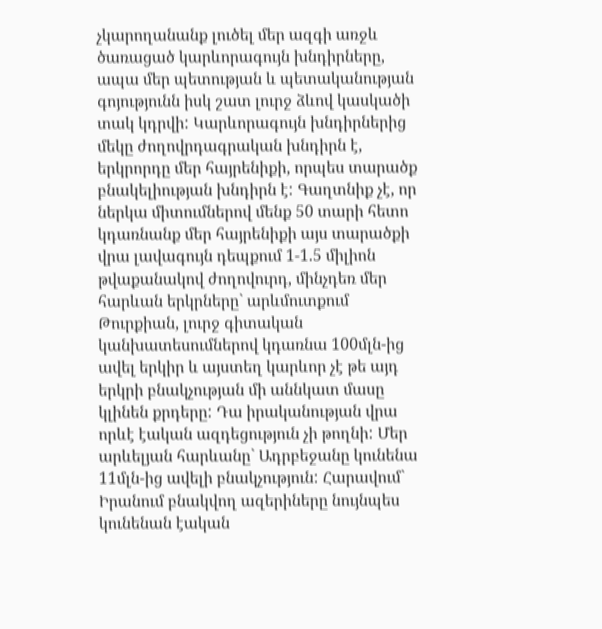չկարողանանք լուծել մեր ազգի առջև ծառացած կարևորագույն խնդիրները, ապա մեր պետության և պետականության գոյությունն իսկ շատ լուրջ ձևով կասկածի տակ կդրվի: Կարևորագույն խնդիրներից մեկը ժողովրդագրական խնդիրն է, երկրորդը մեր հայրենիքի, որպես տարածք բնակելիության խնդիրն է: Գաղտնիք չէ, որ ներկա միտումներով մենք 50 տարի հետո կդառնանք մեր հայրենիքի այս տարածքի վրա լավագույն դեպքում 1-1.5 միլիոն թվաքանակով ժողովուրդ, մինչդեռ մեր հարևան երկրները` արևմուտքում Թուրքիան, լուրջ գիտական կանխատեսումներով կդառնա 100մլն-ից ավել երկիր և այստեղ կարևոր չէ թե այդ երկրի բնակչության մի աննկատ մասը կլինեն քրդերը: Դա իրականության վրա որևէ էական ազդեցություն չի թողնի: Մեր արևելյան հարևանը` Ադրբեջանը կունենա 11մլն-ից ավելի բնակչություն: Հարավում` Իրանում բնակվող ազերիները նույնպես կունենան էական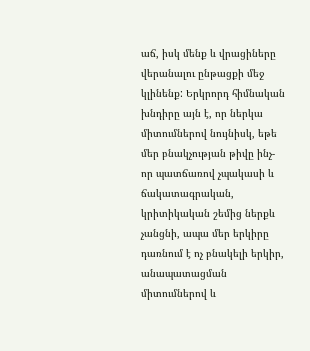աճ, իսկ մենք և վրացիները վերանալու ընթացքի մեջ կլինենք: Երկրորդ հիմնական խնդիրը այն է, որ ներկա միտումներով նույնիսկ, եթե մեր բնակչության թիվը ինչ-որ պատճառով չպակասի և ճակատագրական, կրիտիկական շեմից ներքև չանցնի, ապա մեր երկիրը դառնում է ոչ բնակելի երկիր, անապատացման միտումներով և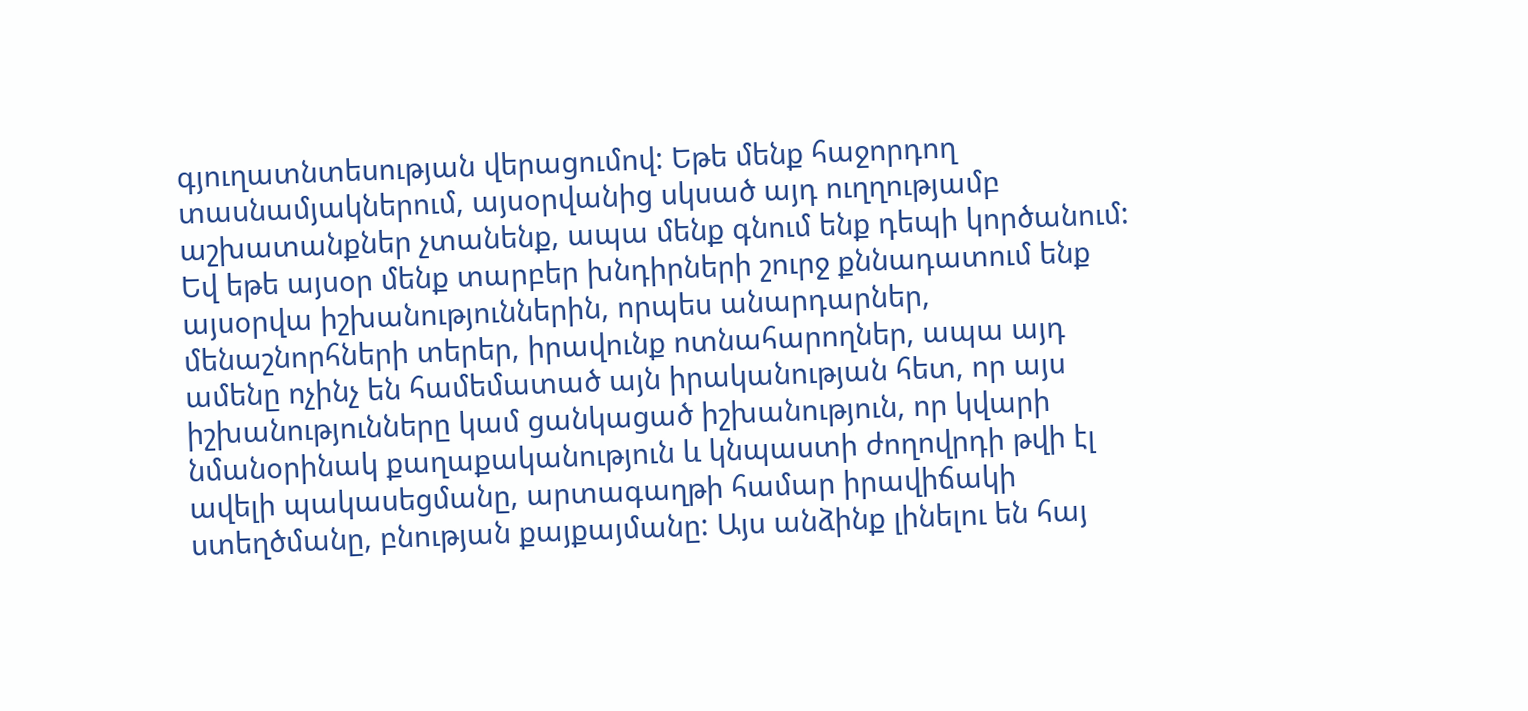գյուղատնտեսության վերացումով: Եթե մենք հաջորդող տասնամյակներում, այսօրվանից սկսած այդ ուղղությամբ աշխատանքներ չտանենք, ապա մենք գնում ենք դեպի կործանում: Եվ եթե այսօր մենք տարբեր խնդիրների շուրջ քննադատում ենք այսօրվա իշխանություններին, որպես անարդարներ, մենաշնորհների տերեր, իրավունք ոտնահարողներ, ապա այդ ամենը ոչինչ են համեմատած այն իրականության հետ, որ այս իշխանությունները կամ ցանկացած իշխանություն, որ կվարի նմանօրինակ քաղաքականություն և կնպաստի ժողովրդի թվի էլ ավելի պակասեցմանը, արտագաղթի համար իրավիճակի ստեղծմանը, բնության քայքայմանը: Այս անձինք լինելու են հայ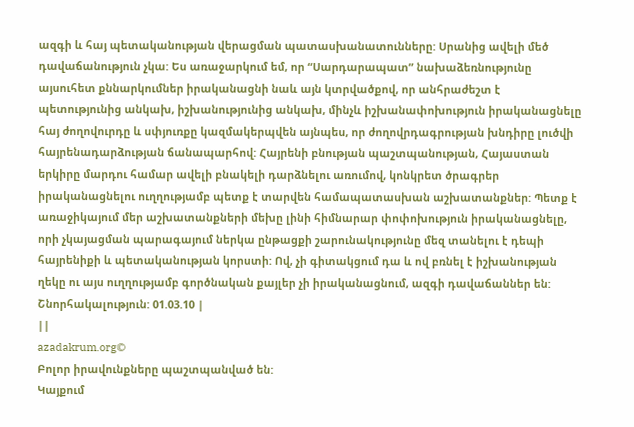ազգի և հայ պետականության վերացման պատասխանատունները: Սրանից ավելի մեծ դավաճանություն չկա: Ես առաջարկում եմ, որ “Սարդարապատ” նախաձեռնությունը այսուհետ քննարկումներ իրականացնի նաև այն կտրվածքով, որ անհրաժեշտ է պետությունից անկախ, իշխանությունից անկախ, մինչև իշխանափոխություն իրականացնելը հայ ժողովուրդը և սփյուռքը կազմակերպվեն այնպես, որ ժողովրդագրության խնդիրը լուծվի հայրենադարձության ճանապարհով: Հայրենի բնության պաշտպանության, Հայաստան երկիրը մարդու համար ավելի բնակելի դարձնելու առումով, կոնկրետ ծրագրեր իրականացնելու ուղղությամբ պետք է տարվեն համապատասխան աշխատանքներ: Պետք է առաջիկայում մեր աշխատանքների մեխը լինի հիմնարար փոփոխություն իրականացնելը, որի չկայացման պարագայում ներկա ընթացքի շարունակությունը մեզ տանելու է դեպի հայրենիքի և պետականության կորստի: Ով, չի գիտակցում դա և ով բռնել է իշխանության ղեկը ու այս ուղղությամբ գործնական քայլեր չի իրականացնում, ազգի դավաճաններ են: Շնորհակալություն: 01.03.10 |
||
azadakrum.org©
Բոլոր իրավունքները պաշտպանված են:
Կայքում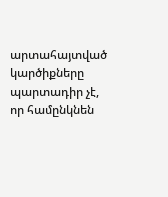արտահայտված կարծիքները պարտադիր չէ, որ համընկնեն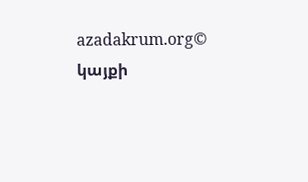azadakrum.org©
կայքի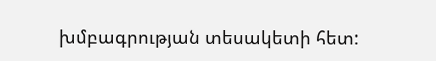խմբագրության տեսակետի հետ: